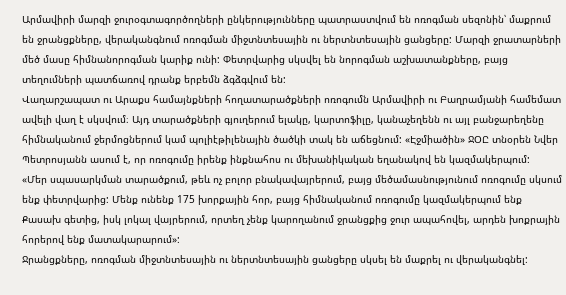Արմավիրի մարզի ջուրօգտագործողների ընկերությունները պատրաստվում են ոռոգման սեզոնին՝ մաքրում են ջրանցքները, վերականգնում ոռոգման միջտնտեսային ու ներտնտեսային ցանցերը: Մարզի ջրատարների մեծ մասը հիմնանորոգման կարիք ունի: Փետրվարից սկսվել են նորոգման աշխատանքները, բայց տեղումների պատճառով դրանք երբեմն ձգձգվում են:
Վաղարշապատ ու Արաքս համայնքների հողատարածքների ոռոգումն Արմավիրի ու Բաղրամյանի համեմատ ավելի վաղ է սկսվում։ Այդ տարածքների գյուղերում ելակը, կարտոֆիլը, կանաչեղենն ու այլ բանջարեղենը հիմնականում ջերմոցներում կամ պոլիէթիլենային ծածկի տակ են աճեցնում: «Էջմիածին» ՋՕԸ տնօրեն Նվեր Պետրոսյանն ասում է, որ ոռոգումը իրենք ինքնահոս ու մեխանիկական եղանակով են կազմակերպում:
«Մեր սպասարկման տարածքում, թեև ոչ բոլոր բնակավայրերում, բայց մեծամասնությունում ոռոգումը սկսում ենք փետրվարից: Մենք ունենք 175 խորքային հոր, բայց հիմնականում ոռոգումը կազմակերպում ենք Քասախ գետից, իսկ լոկալ վայրերում, որտեղ չենք կարողանում ջրանցքից ջուր ապահովել, արդեն խոքրային հորերով ենք մատակարարում»:
Ջրանցքները, ոռոգման միջտնտեսային ու ներտնտեսային ցանցերը սկսել են մաքրել ու վերականգնել: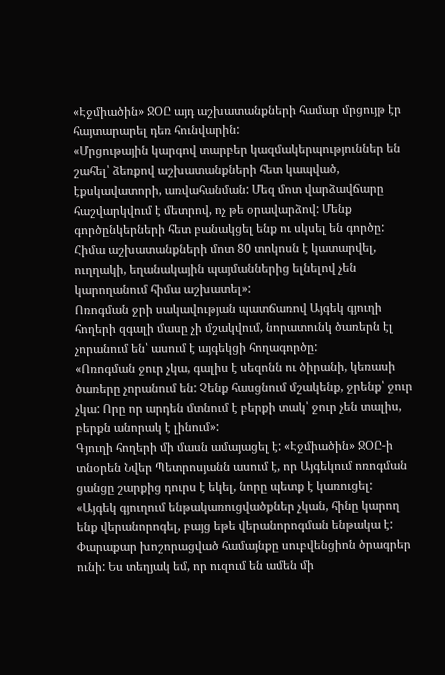«Էջմիածին» ՋՕԸ այդ աշխատանքների համար մրցույթ էր հայտարարել դեռ հունվարին:
«Մրցութային կարգով տարբեր կազմակերպություններ են շահել՝ ձեռքով աշխատանքների հետ կապված, էքսկավատորի, առվահանման: Մեզ մոտ վարձավճարը հաշվարկվում է մետրով, ոչ թե օրավարձով: Մենք գործընկերների հետ բանակցել ենք ու սկսել են գործը: Հիմա աշխատանքների մոտ 80 տոկոսն է կատարվել, ուղղակի, եղանակային պայմաններից ելնելով չեն կարողանում հիմա աշխատել»:
Ոռոգման ջրի սակավության պատճառով Այգեկ գյուղի հողերի զգալի մասը չի մշակվում, նորատունկ ծառերն էլ չորանում են՝ ասում է այգեկցի հողագործը:
«Ոռոգման ջուր չկա, գալիս է սեզոնն ու ծիրանի, կեռասի ծառերը չորանում են: Չենք հասցնում մշակենք, ջրենք՝ ջուր չկա: Որը որ արդեն մտնում է բերքի տակ՝ ջուր չեն տալիս, բերքն անորակ է լինում»:
Գյուղի հողերի մի մասն ամայացել է: «Էջմիածին» ՋՕԸ-ի տնօրեն Նվեր Պետրոսյանն ասում է, որ Այգեկում ոռոգման ցանցը շարքից դուրս է եկել, նորը պետք է կառուցել:
«Այգեկ գյուղում ենթակառուցվածքներ չկան, հինը կարող ենք վերանորոգել, բայց եթե վերանորոգման ենթակա է: Փարաքար խոշորացված համայնքը սուբվենցիոն ծրագրեր ունի: Ես տեղյակ եմ, որ ուզում են ամեն մի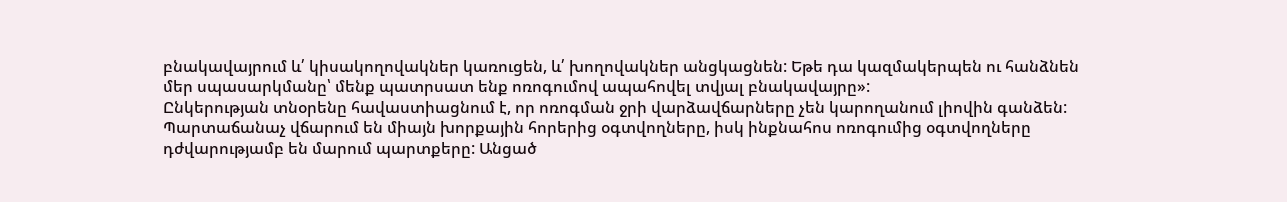բնակավայրում և՛ կիսակողովակներ կառուցեն, և՛ խողովակներ անցկացնեն: Եթե դա կազմակերպեն ու հանձնեն մեր սպասարկմանը՝ մենք պատրսատ ենք ոռոգումով ապահովել տվյալ բնակավայրը»:
Ընկերության տնօրենը հավաստիացնում է, որ ոռոգման ջրի վարձավճարները չեն կարողանում լիովին գանձեն: Պարտաճանաչ վճարում են միայն խորքային հորերից օգտվողները, իսկ ինքնահոս ոռոգումից օգտվողները դժվարությամբ են մարում պարտքերը: Անցած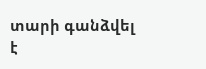տարի գանձվել է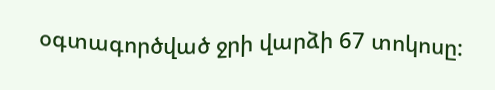օգտագործված ջրի վարձի 67 տոկոսը: